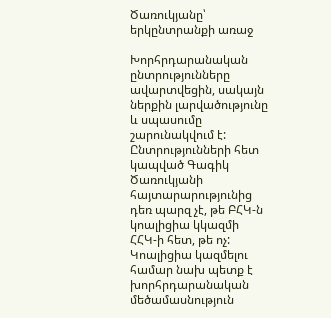Ծառուկյանը՝ երկընտրանքի առաջ

Խորհրդարանական ընտրությունները ավարտվեցին, սակայն ներքին լարվածությունը և սպասումը շարունակվում է: Ընտրությունների հետ կապված Գագիկ Ծառուկյանի հայտարարությունից դեռ պարզ չէ, թե ԲՀԿ-ն կոալիցիա կկազմի ՀՀԿ-ի հետ, թե ոչ: Կոալիցիա կազմելու համար նախ պետք է խորհրդարանական մեծամասնություն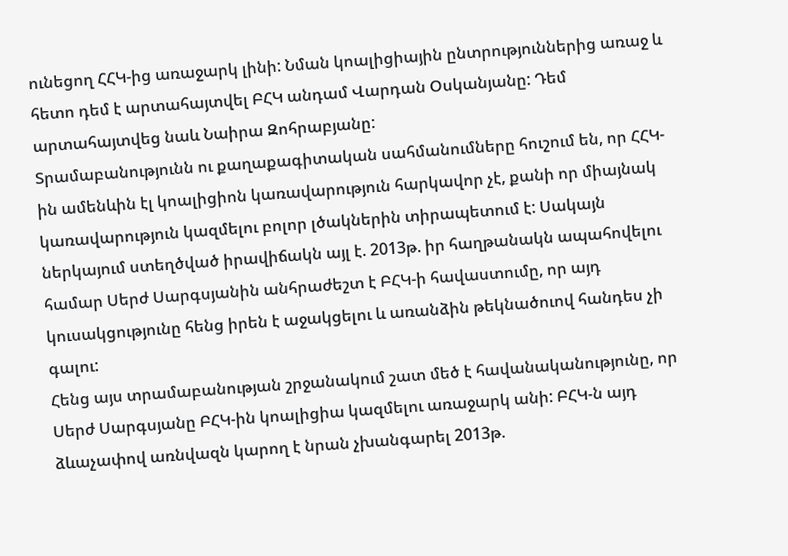ունեցող ՀՀԿ-ից առաջարկ լինի: Նման կոալիցիային ընտրություններից առաջ և հետո դեմ է արտահայտվել ԲՀԿ անդամ Վարդան Օսկանյանը: Դեմ արտահայտվեց նաև Նաիրա Զոհրաբյանը:
Տրամաբանությունն ու քաղաքագիտական սահմանումները հուշում են, որ ՀՀԿ-ին ամենևին էլ կոալիցիոն կառավարություն հարկավոր չէ, քանի որ միայնակ կառավարություն կազմելու բոլոր լծակներին տիրապետում է: Սակայն ներկայում ստեղծված իրավիճակն այլ է. 2013թ. իր հաղթանակն ապահովելու համար Սերժ Սարգսյանին անհրաժեշտ է ԲՀԿ-ի հավաստումը, որ այդ կուսակցությունը հենց իրեն է աջակցելու և առանձին թեկնածուով հանդես չի գալու:
Հենց այս տրամաբանության շրջանակում շատ մեծ է հավանականությունը, որ Սերժ Սարգսյանը ԲՀԿ-ին կոալիցիա կազմելու առաջարկ անի: ԲՀԿ-ն այդ ձևաչափով առնվազն կարող է նրան չխանգարել 2013թ.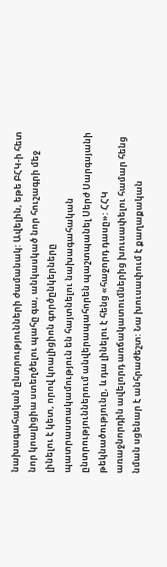նախագահական ընտրությունների ժամանակ: Ավելին, եթե ԲՀԿ-ի հետ նոր կոալիցիա ստեղծելու պահը գա, անկասկած նոր հուշագրի մեջ լինելու է կետ, որով կոալիցիոն գործընկերները պատրաստակամություն են հայտնելու նախագահական ընտրություններում անվերապահորեն պաշտպանել Սերժ Սարգսյանի թեկնածությունը, և դա լինելու է հենց «հաջորդ դասը»: ՀՀԿ առաջնորդին ավելորդ առճակատումներից խուսափելու համար հենց նման սցենար է անհրաժեշտ: Նա խուսափում է քաղաքական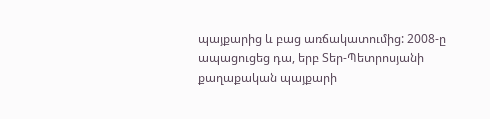պայքարից և բաց առճակատումից: 2008-ը ապացուցեց դա, երբ Տեր-Պետրոսյանի քաղաքական պայքարի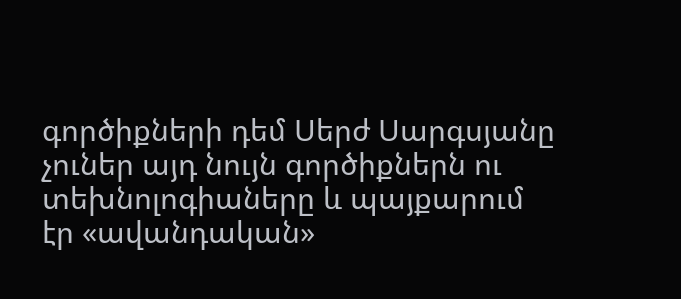գործիքների դեմ Սերժ Սարգսյանը չուներ այդ նույն գործիքներն ու տեխնոլոգիաները և պայքարում էր «ավանդական»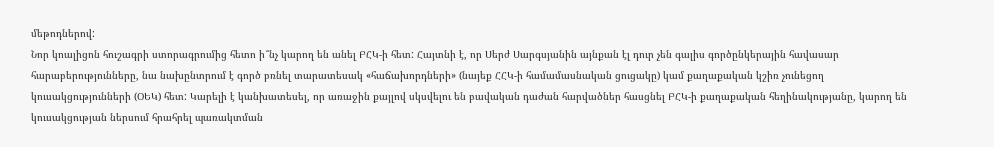մեթոդներով:
Նոր կոալիցոն հուշագրի ստորագրումից հետո ի՞նչ կարող են անել ԲՀԿ-ի հետ: Հայտնի է, որ Սերժ Սարգսյանին այնքան էլ դուր չեն գալիս գործընկերային հավասար հարաբերությունները, նա նախընտրում է գործ բռնել տարատեսակ «հաճախորդների» (նայեք ՀՀԿ-ի համամասնական ցուցակը) կամ քաղաքական կշիռ չունեցող կուսակցությունների (ՕԵԿ) հետ: Կարելի է կանխատեսել, որ առաջին քայլով սկսվելու են բավական դաժան հարվածներ հասցնել ԲՀԿ-ի քաղաքական հեղինակությանը, կարող են կուսակցության ներսում հրահրել պառակտման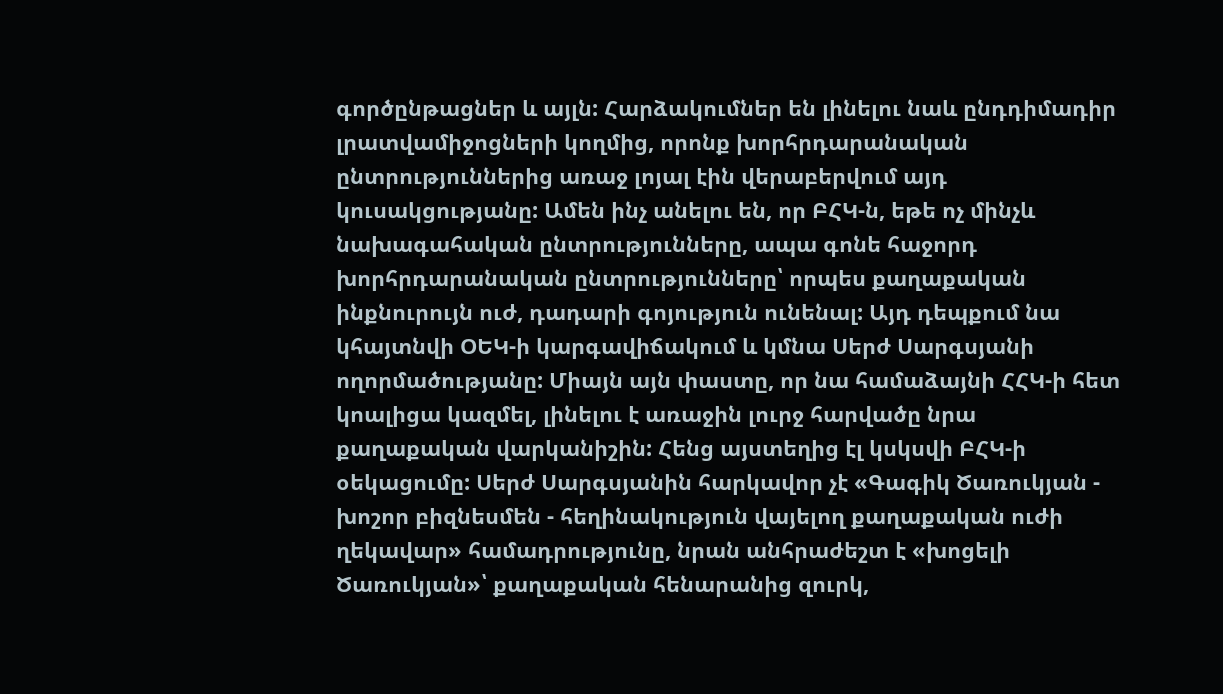գործընթացներ և այլն: Հարձակումներ են լինելու նաև ընդդիմադիր լրատվամիջոցների կողմից, որոնք խորհրդարանական ընտրություններից առաջ լոյալ էին վերաբերվում այդ կուսակցությանը: Ամեն ինչ անելու են, որ ԲՀԿ-ն, եթե ոչ մինչև նախագահական ընտրությունները, ապա գոնե հաջորդ խորհրդարանական ընտրությունները՝ որպես քաղաքական ինքնուրույն ուժ, դադարի գոյություն ունենալ: Այդ դեպքում նա կհայտնվի ՕԵԿ-ի կարգավիճակում և կմնա Սերժ Սարգսյանի ողորմածությանը: Միայն այն փաստը, որ նա համաձայնի ՀՀԿ-ի հետ կոալիցա կազմել, լինելու է առաջին լուրջ հարվածը նրա քաղաքական վարկանիշին: Հենց այստեղից էլ կսկսվի ԲՀԿ-ի օեկացումը: Սերժ Սարգսյանին հարկավոր չէ «Գագիկ Ծառուկյան - խոշոր բիզնեսմեն - հեղինակություն վայելող քաղաքական ուժի ղեկավար» համադրությունը, նրան անհրաժեշտ է «խոցելի Ծառուկյան»՝ քաղաքական հենարանից զուրկ,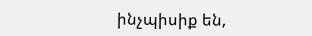ինչպիսիք են,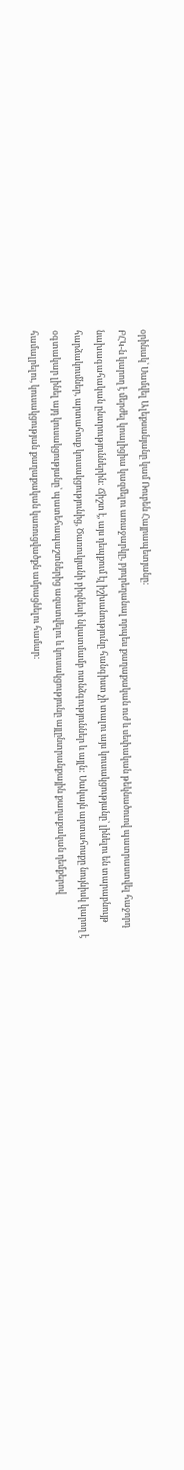օրինակ՝ Սամվել Ալեքսանյանը կամ Ռուբեն Հայրապետյանը:
ԲՀԿ-ն կարող է մերժել կոալիցիա կազմելու առաջարկը, բյուրեղանալ որպես քաղաքական ուժ և սեփական թեկնածուով պատրաստվել հաջորդ նախագահական ընտրություններին: Ճիշտ է, այս դեպքում էլ իշխանությունը հանգիստ չի տալու այս կուսակցությանը՝ լինելու են տարաբնույթ հարձակումներ, արտահոսք կուսակցությունից, Ծառուկյանի բիզնեսի նկատմամբ ոտնձգություններ և այլն: Սակայն արտահոսքը նույնիսկ կարող է օգտակար լինել այդ կուսակցությանը՝ պատեհապաշտներից ազատվելու և կուսակցությունը այլընտրանքային քաղաքական դեմքերով համալրելու, կուսակցության քաղաքական կառուցվածքն ամրացնելու համար: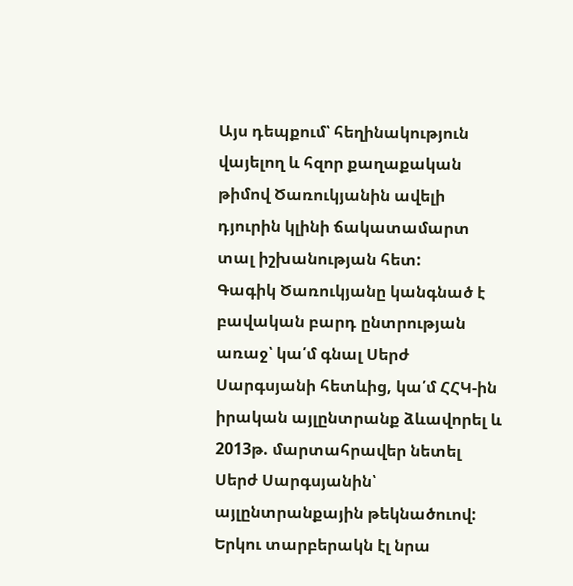Այս դեպքում՝ հեղինակություն վայելող և հզոր քաղաքական թիմով Ծառուկյանին ավելի դյուրին կլինի ճակատամարտ տալ իշխանության հետ:
Գագիկ Ծառուկյանը կանգնած է բավական բարդ ընտրության առաջ՝ կա՛մ գնալ Սերժ Սարգսյանի հետևից, կա՛մ ՀՀԿ-ին իրական այլընտրանք ձևավորել և 2013թ. մարտահրավեր նետել Սերժ Սարգսյանին՝ այլընտրանքային թեկնածուով: Երկու տարբերակն էլ նրա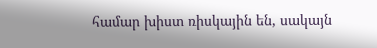համար խիստ ռիսկային են, սակայն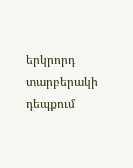երկրորդ տարբերակի դեպքում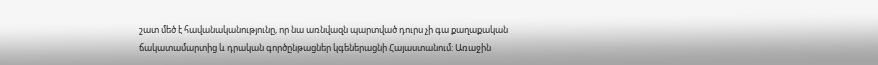շատ մեծ է հավանականությունը, որ նա առնվազն պարտված դուրս չի գա քաղաքական ճակատամարտից և դրական գործընթացներ կգեներացնի Հայաստանում: Առաջին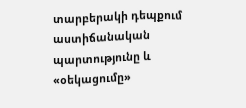տարբերակի դեպքում աստիճանական պարտությունը և «օեկացումը»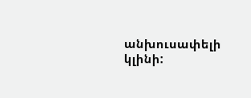անխուսափելի կլինի: